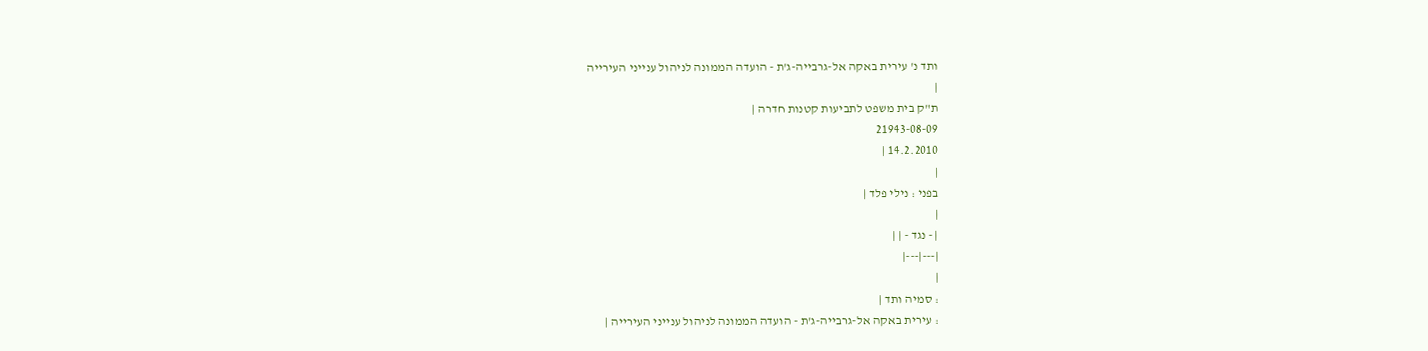ותד נ' עירית באקה אל-גרבייה-ג'ת - הועדה הממונה לניהול ענייני העירייה
|
ת"ק בית משפט לתביעות קטנות חדרה |
21943-08-09
14.2.2010 |
|
בפני : נילי פלד |
|
| - נגד - | |
|---|---|
|
: סמיה ותד |
: עירית באקה אל-גרבייה-ג'ת - הועדה הממונה לניהול ענייני העירייה |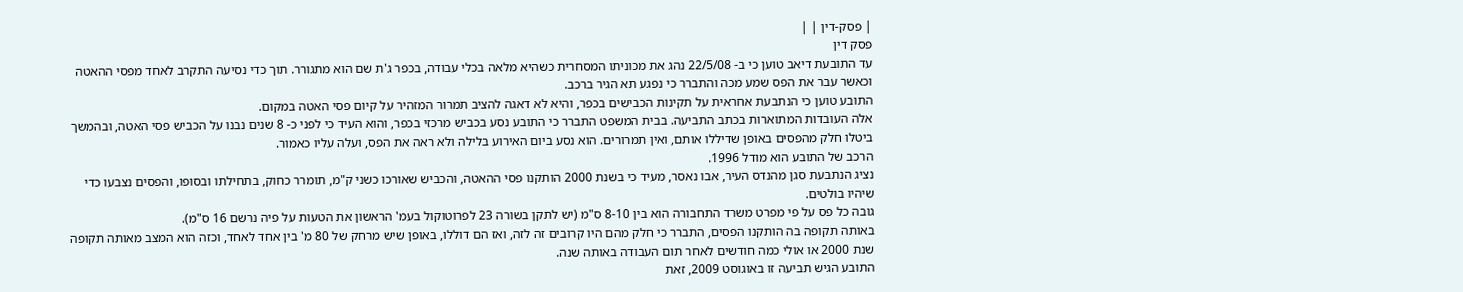| פסק-דין | |
פסק דין
עד התובעת דיאב טוען כי ב- 22/5/08 נהג את מכוניתו המסחרית כשהיא מלאה בכלי עבודה, בכפר ג'ת שם הוא מתגורר. תוך כדי נסיעה התקרב לאחד מפסי ההאטה וכאשר עבר את הפס שמע מכה והתברר כי נפגע תא הגיר ברכב.
התובע טוען כי הנתבעת אחראית על תקינות הכבישים בכפר, והיא לא דאגה להציב תמרור המזהיר על קיום פסי האטה במקום.
אלה העובדות המתוארות בכתב התביעה. בבית המשפט התברר כי התובע נסע בכביש מרכזי בכפר, והוא העיד כי לפני כ- 8 שנים נבנו על הכביש פסי האטה, ובהמשך ביטלו חלק מהפסים באופן שדיללו אותם, ואין תמרורים. הוא נסע ביום האירוע בלילה ולא ראה את הפס, ועלה עליו כאמור.
הרכב של התובע הוא מודל 1996.
נציג הנתבעת סגן מהנדס העיר, אבו נאסר, מעיד כי בשנת 2000 הותקנו פסי ההאטה, והכביש שאורכו כשני ק"מ, תומרר כחוק, בתחילתו ובסופו, והפסים נצבעו כדי שיהיו בולטים.
גובה כל פס על פי מפרט משרד התחבורה הוא בין 8-10 ס"מ (יש לתקן בשורה 23 לפרוטוקול בעמ' הראשון את הטעות על פיה נרשם 16 ס"מ).
באותה תקופה בה הותקנו הפסים, התברר כי חלק מהם היו קרובים זה לזה, ואז הם דוללו, באופן שיש מרחק של 80 מ' בין אחד לאחד, וכזה הוא המצב מאותה תקופה שנת 2000 או אולי כמה חודשים לאחר תום העבודה באותה שנה.
התובע הגיש תביעה זו באוגוסט 2009, זאת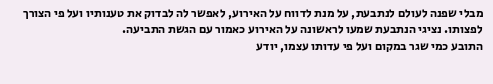מבלי שפנה לעולם לנתבעת, על מנת לדווח על האירוע, לאפשר לה לבדוק את טענותיו ועל פי הצורך לפצותו. נציגי הנתבעת שמעו לראשונה על האירוע כאמור עם הגשת התביעה.
התובע כמי שגר במקום ועל פי עדותו עצמו, יודע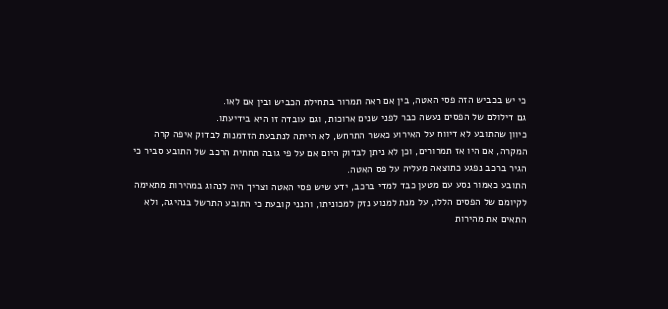כי יש בכביש הזה פסי האטה, בין אם ראה תמרור בתחילת הכביש ובין אם לאו.
גם דילולם של הפסים נעשה כבר לפני שנים ארוכות, וגם עובדה זו היא בידיעתו.
כיוון שהתובע לא דיווח על האירוע כאשר התרחש, לא הייתה לנתבעת הזדמנות לבדוק איפה קרה המקרה, אם היו אז תמרורים, וכן לא ניתן לבדוק היום אם על פי גובה תחתית הרכב של התובע סביר כי הגיר ברכב נפגע כתוצאה מעליה על פס האטה.
התובע כאמור נסע עם מטען כבד למדי ברכב, ידע שיש פסי האטה וצריך היה לנהוג במהירות מתאימה לקיומם של הפסים הללו, על מנת למנוע נזק למכוניתו, והנני קובעת כי התובע התרשל בנהיגה, ולא התאים את מהירות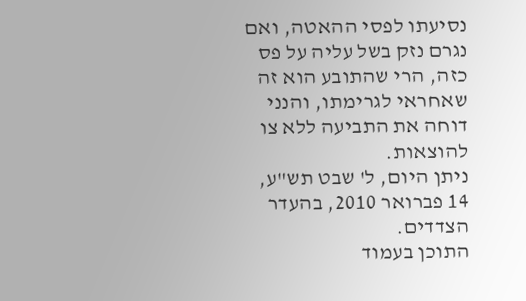נסיעתו לפסי ההאטה, ואם נגרם נזק בשל עליה על פס כזה, הרי שהתובע הוא זה שאחראי לגרימתו, והנני דוחה את התביעה ללא צו להוצאות.
ניתן היום, ל' שבט תש"ע, 14 פברואר 2010, בהעדר הצדדים.
התוכן בעמוד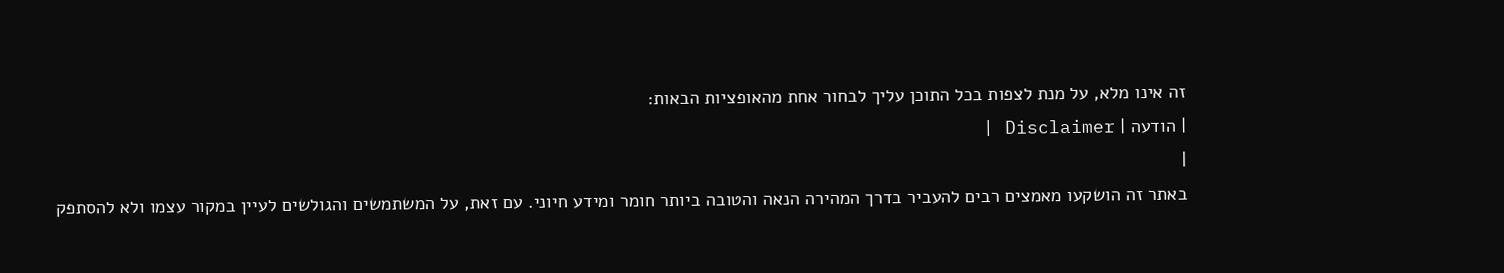זה אינו מלא, על מנת לצפות בכל התוכן עליך לבחור אחת מהאופציות הבאות:
| הודעה | Disclaimer |
|
באתר זה הושקעו מאמצים רבים להעביר בדרך המהירה הנאה והטובה ביותר חומר ומידע חיוני. עם זאת, על המשתמשים והגולשים לעיין במקור עצמו ולא להסתפק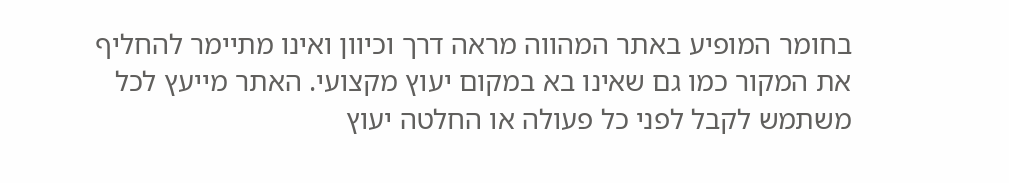בחומר המופיע באתר המהווה מראה דרך וכיוון ואינו מתיימר להחליף את המקור כמו גם שאינו בא במקום יעוץ מקצועי. האתר מייעץ לכל משתמש לקבל לפני כל פעולה או החלטה יעוץ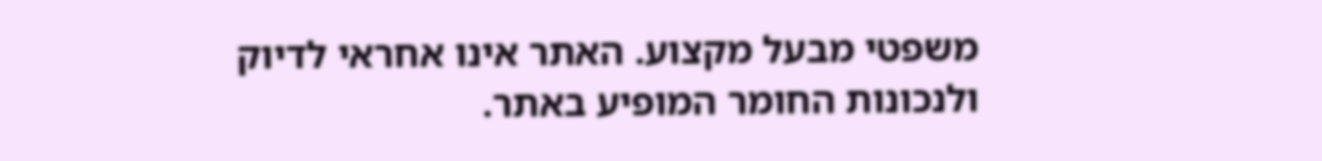משפטי מבעל מקצוע. האתר אינו אחראי לדיוק ולנכונות החומר המופיע באתר.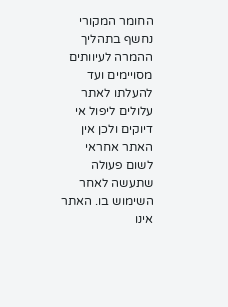החומר המקורי נחשף בתהליך ההמרה לעיוותים מסויימים ועד להעלתו לאתר עלולים ליפול אי דיוקים ולכן אין האתר אחראי לשום פעולה שתעשה לאחר השימוש בו. האתר אינו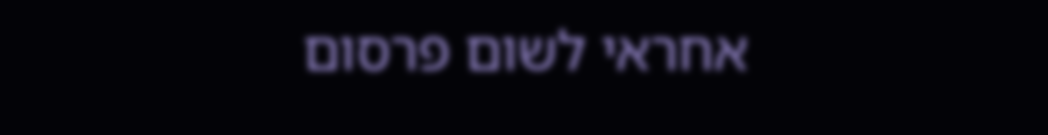אחראי לשום פרסום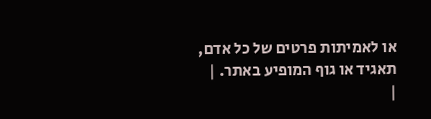או לאמיתות פרטים של כל אדם, תאגיד או גוף המופיע באתר. |
|